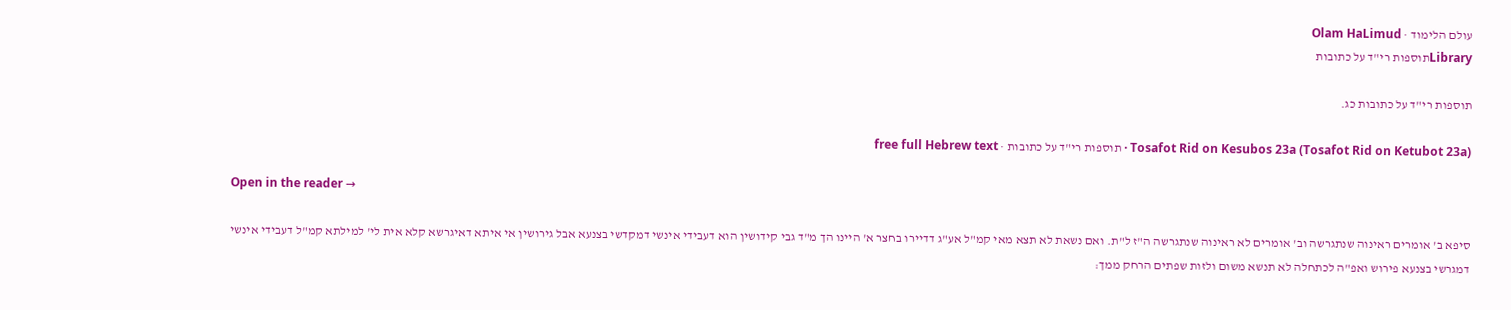עולם הלימוד · Olam HaLimud
Libraryתוספות רי"ד על כתובות

תוספות רי"ד על כתובות כג.

Tosafot Rid on Kesubos 23a (Tosafot Rid on Ketubot 23a) · תוספות רי"ד על כתובות · free full Hebrew text

Open in the reader →

סיפא ב' אומרים ראינוה שנתגרשה וב' אומרים לא ראינוה שנתגרשה ה"ז ל"ת. ואם נשאת לא תצא מאי קמ"ל אע"ג דדיירו בחצר א' היינו הך מ"ד גבי קידושין הוא דעבידי אינשי דמקדשי בצנעא אבל גירושין אי איתא דאיגרשא קלא אית לי' למילתא קמ"ל דעבידי אינשי דמגרשי בצנעא פירוש ואפ"ה לכתחלה לא תנשא משום ולזות שפתים הרחק ממך: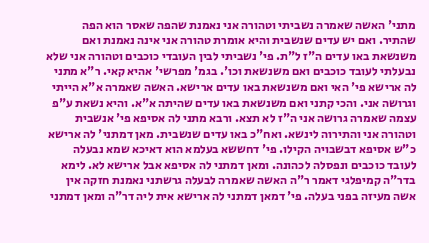מתני' האשה שאמרה נשביתי וטהורה אני נאמנת שהפה שאסר הוא הפה שהתיר. ואם יש עדים שנשבית והיא אומרת טהורה אני אינה נאמנת ואם משנשאת באו עדים ה"ז ל"ת. פי' נשביתי לבין העובדי כוכבים וטהורה אני שלא נבעלתי לעובד כוכבים ואם משנשאת וכו'. בגמ' מפרשי' אהיא קאי. ר"א מתני לה ארישא פי' האי ואם משנשאת באו עדים ארישא. האשה שאמרה א"א הייתי וגרושה אני. והכי קתני ואם משנשאת באו עדים שהיתה א"א. והיא נשאת ע"פ עצמה שאמרה גרושה אני ה"ז לא תצא. ורבא מתני לה אסיפא פי' אנשבית וטהורה אני והתירוה לינשא. ואח"כ באו עדים שנשבית. מאן דמתני' לה ארישא כ"ש אסיפא דבשבויה הקילו. פי' דחששא בעלמא הוא דאיכא שמא נבעלה לעובד כוכבים ונפסלה לכהונה. ומאן דמתני לה אסיפא אבל ארישא לא. לימא בדר"ה קמיפלגי דאמר ר"ה האשה שאמרה לבעלה גרשתני נאמנת חזקה אין אשה מעיזה בפני בעלה. פי' דמאן דמתני לה ארישא אית ליה דר"ה ומאן דמתני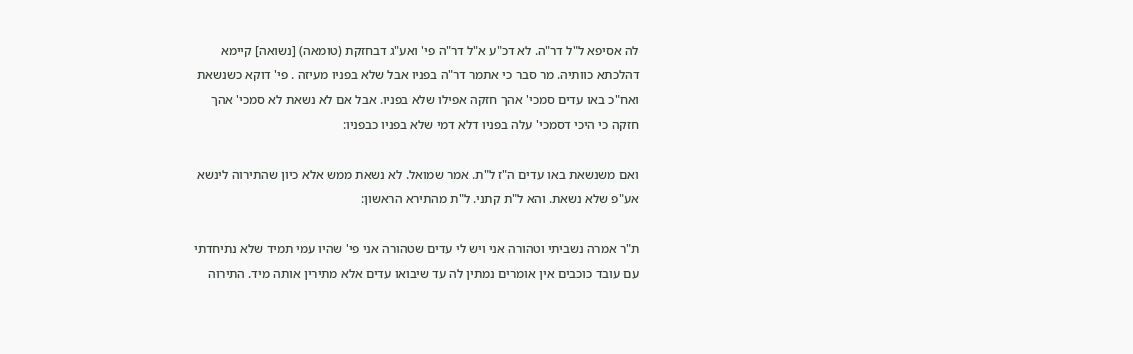לה אסיפא ל"ל דר"ה. לא דכ"ע א"ל דר"ה פי' ואע"ג דבחזקת (טומאה) [נשואה] קיימא דהלכתא כוותיה. מר סבר כי אתמר דר"ה בפניו אבל שלא בפניו מעיזה . פי' דוקא כשנשאת ואח"כ באו עדים סמכי' אהך חזקה אפילו שלא בפניו. אבל אם לא נשאת לא סמכי' אהך חזקה כי היכי דסמכי' עלה בפניו דלא דמי שלא בפניו כבפניו:

ואם משנשאת באו עדים ה"ז ל"ת. אמר שמואל. לא נשאת ממש אלא כיון שהתירוה לינשא אע"פ שלא נשאת. והא ל"ת קתני. ל"ת מהתירא הראשון:

ת"ר אמרה נשביתי וטהורה אני ויש לי עדים שטהורה אני פי' שהיו עמי תמיד שלא נתיחדתי עם עובד כוכבים אין אומרים נמתין לה עד שיבואו עדים אלא מתירין אותה מיד. התירוה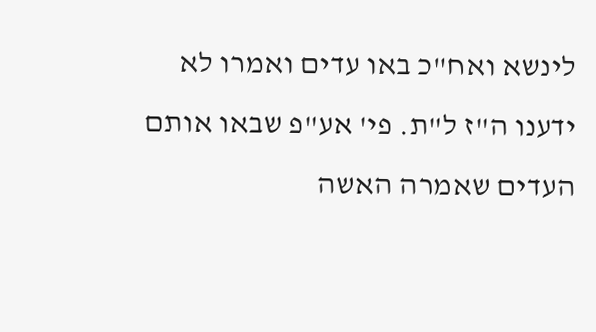לינשא ואח"כ באו עדים ואמרו לא ידענו ה"ז ל"ת. פי' אע"פ שבאו אותם העדים שאמרה האשה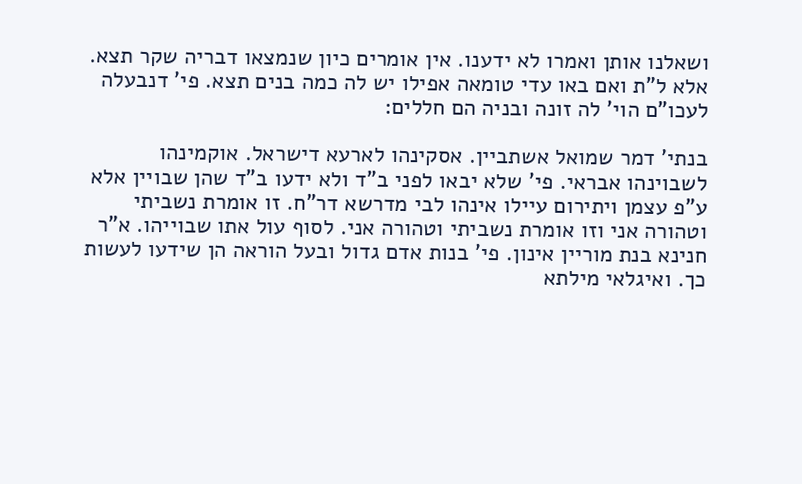ושאלנו אותן ואמרו לא ידענו. אין אומרים כיון שנמצאו דבריה שקר תצא. אלא ל"ת ואם באו עדי טומאה אפילו יש לה כמה בנים תצא. פי' דנבעלה לעכו"ם הוי' לה זונה ובניה הם חללים:

בנתי' דמר שמואל אשתביין. אסקינהו לארעא דישראל. אוקמינהו לשבוינהו אבראי. פי' שלא יבאו לפני ב"ד ולא ידעו ב"ד שהן שבויין אלא ע"פ עצמן ויתירום עיילו אינהו לבי מדרשא דר"ח. זו אומרת נשביתי וטהורה אני וזו אומרת נשביתי וטהורה אני. לסוף עול אתו שבוייהו. א"ר חנינא בנת מוריין אינון. פי' בנות אדם גדול ובעל הוראה הן שידעו לעשות כך. ואיגלאי מילתא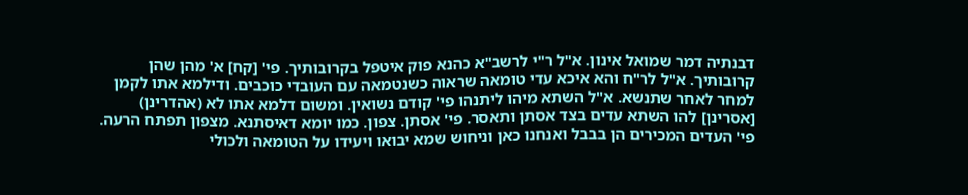דבנתיה דמר שמואל אינון. א"ל ר"י לרשב"א כהנא פוק איטפל בקרובותיך. פי' [קח] א' מהן שהן קרובותיך. א"ל לר"ח והא איכא עדי טומאה שראוה כשנטמאה עם העובדי כוכבים. ודילמא אתו לקמן למחר לאחר שתנשא. א"ל השתא מיהו ליתנהו פי' קודם נשואין. ומשום דלמא אתו לא (אהדרינן) [אסרינן] להו השתא עדים בצד אסתן ותאסר. פי' אסתן. צפון. כמו יומא דאיסתנא. מצפון תפתח הרעה. פי' העדים המכירים הן בבבל ואנחנו כאן וניחוש שמא יבואו ויעידו על הטומאה ולכולי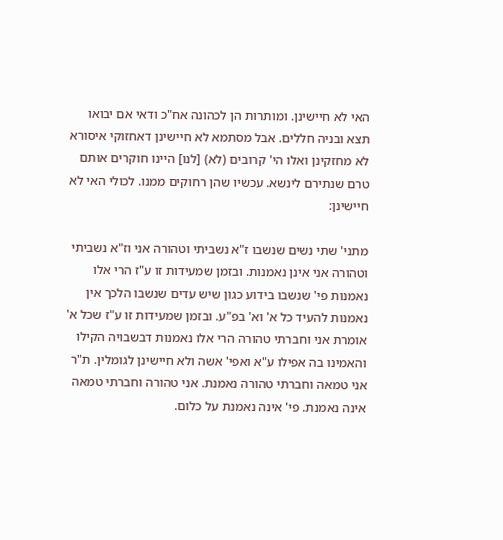האי לא חיישינן. ומותרות הן לכהונה אח"כ ודאי אם יבואו תצא ובניה חללים. אבל מסתמא לא חיישינן דאחזוקי איסורא לא מחזקינן ואלו הי' קרובים (לא) [לנו] היינו חוקרים אותם טרם שנתירם לינשא. עכשיו שהן רחוקים ממנו. לכולי האי לא חיישינן:

מתני' שתי נשים שנשבו ז"א נשביתי וטהורה אני וז"א נשביתי וטהורה אני אינן נאמנות. ובזמן שמעידות זו ע"ז הרי אלו נאמנות פי' שנשבו בידוע כגון שיש עדים שנשבו הלכך אין נאמנות להעיד כל א' וא' בפ"ע. ובזמן שמעידות זו ע"ז שכל א' אומרת אני וחברתי טהורה הרי אלו נאמנות דבשבויה הקילו והאמינו בה אפילו ע"א ואפי' אשה ולא חיישינן לגומלין. ת"ר אני טמאה וחברתי טהורה נאמנת. אני טהורה וחברתי טמאה אינה נאמנת. פי' אינה נאמנת על כלום.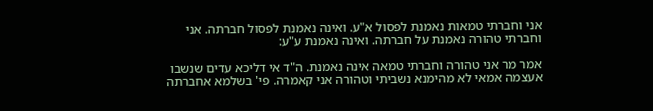אני וחברתי טמאות נאמנת לפסול א"ע. ואינה נאמנת לפסול חברתה. אני וחברתי טהורה נאמנת על חברתה. ואינה נאמנת ע"ע:

אמר מר אני טהורה וחברתי טמאה אינה נאמנת. ה"ד אי דליכא עדים שנשבו אעצמה אמאי לא מהימנא נשביתי וטהורה אני קאמרה. פי' בשלמא אחברתה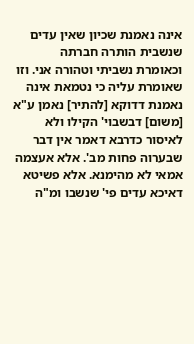אינה נאמנת שכיון שאין עדים שנשבית הותרה חברתה וכאומרת נשביתי וטהורה אני. וזו שאומרת עליה כי נטמאת אינה נאמנת דדוקא [להתיר] נאמן ע"א [משום] דבשבוי' הקילו ולא לאיסור כדרבא דאמר אין דבר שבערוה פחות מב'. אלא אעצמה אמאי לא מהימנא. אלא פשיטא דאיכא עדים פי' שנשבו ומ"ה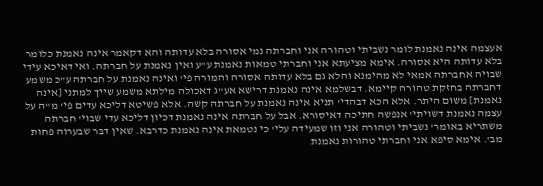אעצמה אינה נאמנת לומר נשביתי וטהורה אני וחברתה נמי אסורה בלא עדותה והא דקאמר אינה נאמנת כלומר בלא עדותה היא אסורה. אימא מציעתא אני וחברתי טמאות נאמנת ע"ע ואין נאמנת על חברתה. ואי דאיכא עידי שבויה אחברתה אמאי לא מהימנא והלא גם בלא עדותה אסורה והמורה פי' ואינה נאמנת על חברתה ע"כ משמע דחברתה בחזקת טהורה קיימא. דבשלמא אינה נאמנת דרישא אע"ג דאכולה מילתא משמע שייך למתני [אינה נאמנת] משום היתר. אלא הכא דבהדי' תניא אינה נאמנת על חברתה קשה. אלא פשיטא דליכא עדים פי' מ"ה על עצמה נאמנת דשויתי' אנפשה חתיכה דאיסורא. אבל על חברתה אינה נאמנת דכיון דליכא עדי שבוי' חברתה משתריא באומר' נשביתי וטהורה אני וזו שמעידה עלי' כי נטמאת אינה נאמנת כדרבא. שאין דבר שבערוה פחות מב'. אימא סיפא אני וחברתי טהורות נאמנת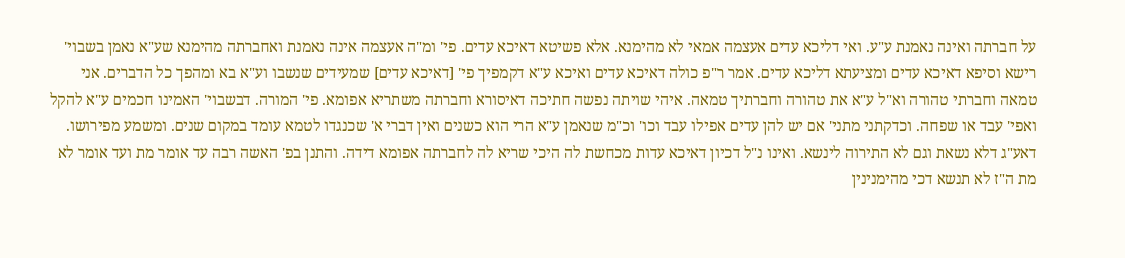על חברתה ואינה נאמנת ע"ע. ואי דליכא עדים אעצמה אמאי לא מהימנא. אלא פשיטא דאיכא עדים. פי' ומ"ה אעצמה אינה נאמנת ואחברתה מהימנא שע"א נאמן בשבוי' רישא וסיפא דאיכא עדים ומציעתא דליכא עדים. אמר ר"פ כולה דאיכא עדים ואיכא ע"א דקמפיך פי' [דאיכא עדים] שמעידים שנשבו וע"א בא ומהפך כל הדברים. אני טמאה וחברתי טהורה וא"ל ע"א את טהורה וחברתיך טמאה. איהי שויתה נפשה חתיכה דאיסורא וחברתה משתריא אפומא. פי' המורה. דבשבוי' האמינו חכמים ע"א להקל ואפי' עבד או שפחה. וכדקתני מתני' אם יש להן עדים אפילו עבד וכו' וכ"מ שנאמן ע"א הרי הוא כשנים ואין דברי א' שכנגדו לטמא עומד במקום שנים. ומשמע מפירושו. דאע"ג דלא נשאת וגם לא התירוה לינשא. ואינו נ"ל דכיון דאיכא עדות מכחשת לה היכי שריא לה לחברתה אפומא דידה. והתנן בפ' האשה רבה עד אומר מת ועד אומר לא מת ה"ז לא תנשא דכי מהימנינין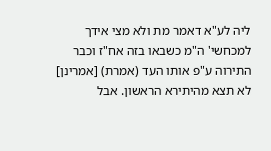ליה לע"א דאמר מת ולא מצי אידך למכחשי' ה"מ כשבאו בזה אח"ז וכבר התירוה ע"פ אותו העד (אמרת) [אמרינן] לא תצא מהיתירא הראשון. אבל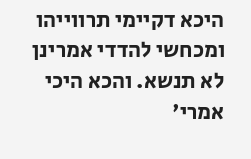היכא דקיימי תרווייהו ומכחשי להדדי אמרינן לא תנשא. והכא היכי אמרי'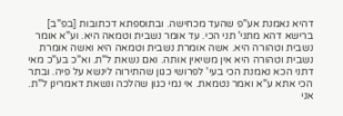דהיא נאמנת אע"פ שהעד מכחישה. ובתוספתא דכתובות [בפ"ב] ברישא דהא מתני' תני הכי. עד אומר נשבית וטמאה היא. וע"א אומר נשבית וטהורה היא. אשה אומרת נשבית וטמאה היא ואשה אומרת נשבית וטהורה היא אין משיאין אותה. ואם נשאת ל"ת. וא"כ בע"כ מאי דתני הכא נאמנת הכי בעי' לפרושי כגון שהתירוה לינשא על פיה. ובתר הכי אתא ע"א ואמר נטמאת. אי נמי כגון שהלכה ונשאת דאמרינן ל"ת. אני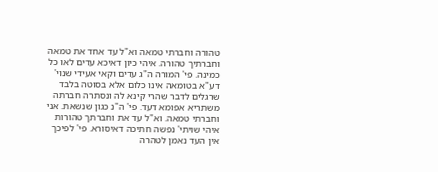טהורה וחברתי טמאה וא"ל עד אחד את טמאה וחברתיך טהורה. איהי כיון דאיכא עדים לאו כל כמינה. פי' המורה ה"ג עדים וקאי אעידי שנוי' דע"א בטומאה אינו כלום אלא בסוטה בלבד שרגלים לדבר שהרי קינא לה ונסתרה חברתה משתריא אפומא דעד. פי' ה"נ כגון שנשאת. אני וחברתי טמאה. וא"ל עד את וחברתך טהורות איהי שויתי' נפשה חתיכה דאיסורא. פי' לפיכך אין העד נאמן לטהרה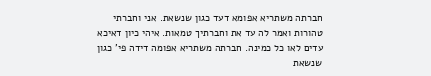חברתה משתריא אפומא דעד כגון שנשאת. אני וחברתי טהורות ואמר לה עד את וחברתיך טמאות. איהי כיון דאיכא עדים לאו כל כמינה. חברתה משתריא אפומה דידה פי' כגון שנשאת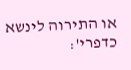או התירוה לינשא כדפרי':